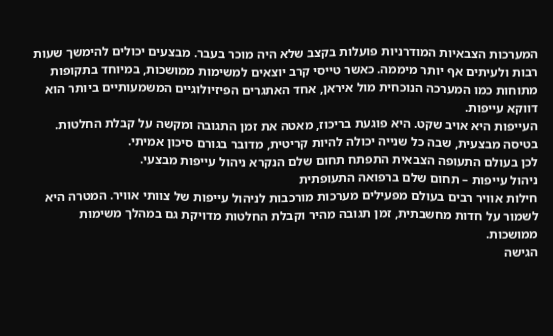המערכות הצבאיות המודרניות פועלות בקצב שלא היה מוכר בעבר. מבצעים יכולים להימשך שעות רבות ולעיתים אף יותר מיממה. כאשר טייסי קרב יוצאים למשימות ממושכות, במיוחד בתקופות מתוחות כמו המערכה הנוכחית מול איראן, אחד האתגרים הפיזיולוגיים המשמעותיים ביותר הוא דווקא עייפות.
העייפות היא אויב שקט. היא פוגעת בריכוז, מאטה את זמן התגובה ומקשה על קבלת החלטות. בטיסה מבצעית, שבה כל שנייה יכולה להיות קריטית, מדובר בגורם סיכון אמיתי.
לכן בעולם התעופה הצבאית התפתח תחום שלם הנקרא ניהול עייפות מבצעי.
ניהול עייפות – תחום שלם ברפואה התעופתית
חילות אוויר רבים בעולם מפעילים מערכות מורכבות לניהול עייפות של צוותי אוויר. המטרה היא לשמור על חדות מחשבתית, זמן תגובה מהיר וקבלת החלטות מדויקת גם במהלך משימות ממושכות.
הגישה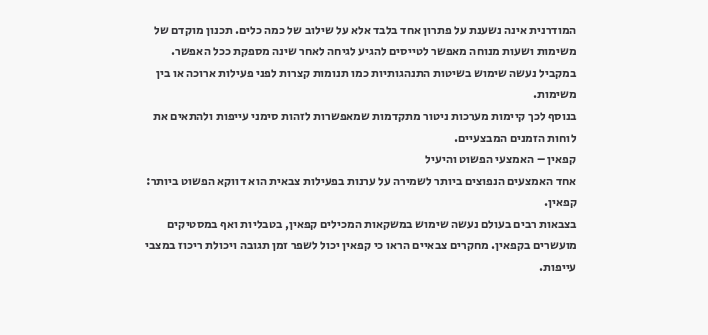המודרנית אינה נשענת על פתרון אחד בלבד אלא על שילוב של כמה כלים. תכנון מוקדם של משימות ושעות מנוחה מאפשר לטייסים להגיע לגיחה לאחר שינה מספקת ככל האפשר. במקביל נעשה שימוש בשיטות התנהגותיות כמו תנומות קצרות לפני פעילות ארוכה או בין משימות.
בנוסף לכך קיימות מערכות ניטור מתקדמות שמאפשרות לזהות סימני עייפות ולהתאים את לוחות הזמנים המבצעיים.
קפאין – האמצעי הפשוט והיעיל
אחד האמצעים הנפוצים ביותר לשמירה על ערנות בפעילות צבאית הוא דווקא הפשוט ביותר: קפאין.
בצבאות רבים בעולם נעשה שימוש במשקאות המכילים קפאין, בטבליות ואף במסטיקים מועשרים בקפאין. מחקרים צבאיים הראו כי קפאין יכול לשפר זמן תגובה ויכולת ריכוז במצבי עייפות.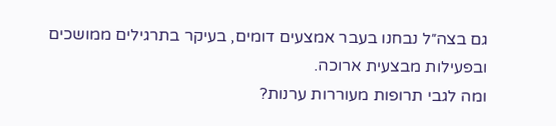גם בצה״ל נבחנו בעבר אמצעים דומים, בעיקר בתרגילים ממושכים ובפעילות מבצעית ארוכה.
ומה לגבי תרופות מעוררות ערנות?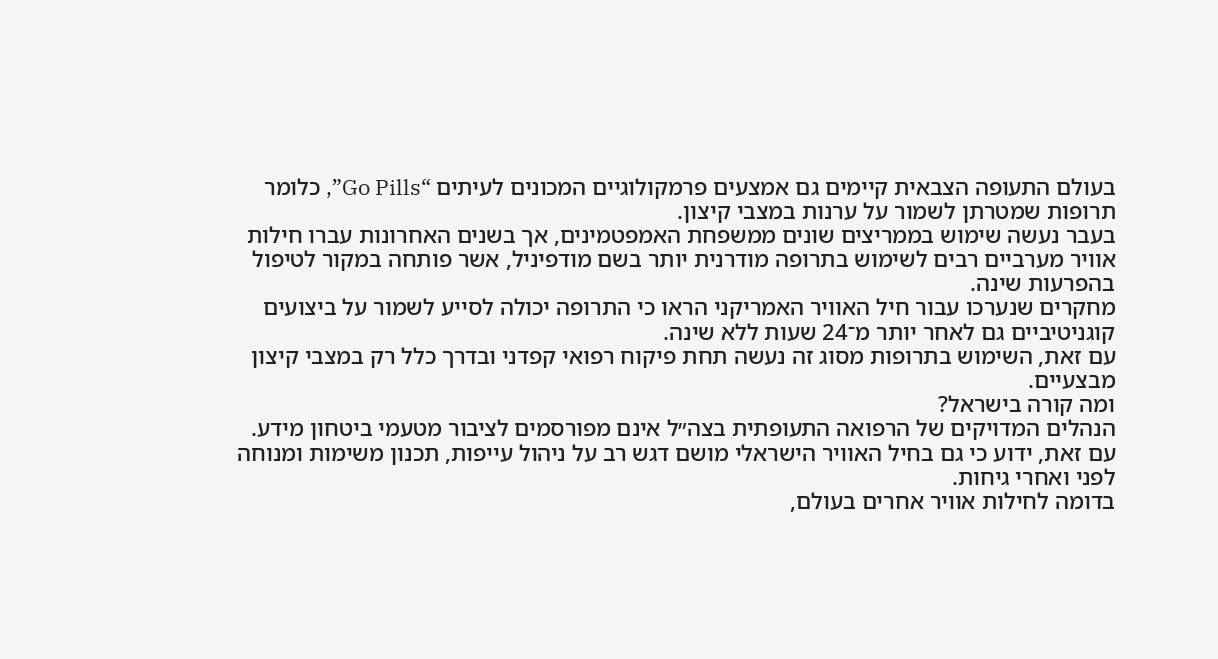בעולם התעופה הצבאית קיימים גם אמצעים פרמקולוגיים המכונים לעיתים “Go Pills”, כלומר תרופות שמטרתן לשמור על ערנות במצבי קיצון.
בעבר נעשה שימוש בממריצים שונים ממשפחת האמפטמינים, אך בשנים האחרונות עברו חילות אוויר מערביים רבים לשימוש בתרופה מודרנית יותר בשם מודפיניל, אשר פותחה במקור לטיפול בהפרעות שינה.
מחקרים שנערכו עבור חיל האוויר האמריקני הראו כי התרופה יכולה לסייע לשמור על ביצועים קוגניטיביים גם לאחר יותר מ־24 שעות ללא שינה.
עם זאת, השימוש בתרופות מסוג זה נעשה תחת פיקוח רפואי קפדני ובדרך כלל רק במצבי קיצון מבצעיים.
ומה קורה בישראל?
הנהלים המדויקים של הרפואה התעופתית בצה״ל אינם מפורסמים לציבור מטעמי ביטחון מידע. עם זאת, ידוע כי גם בחיל האוויר הישראלי מושם דגש רב על ניהול עייפות, תכנון משימות ומנוחה לפני ואחרי גיחות.
בדומה לחילות אוויר אחרים בעולם,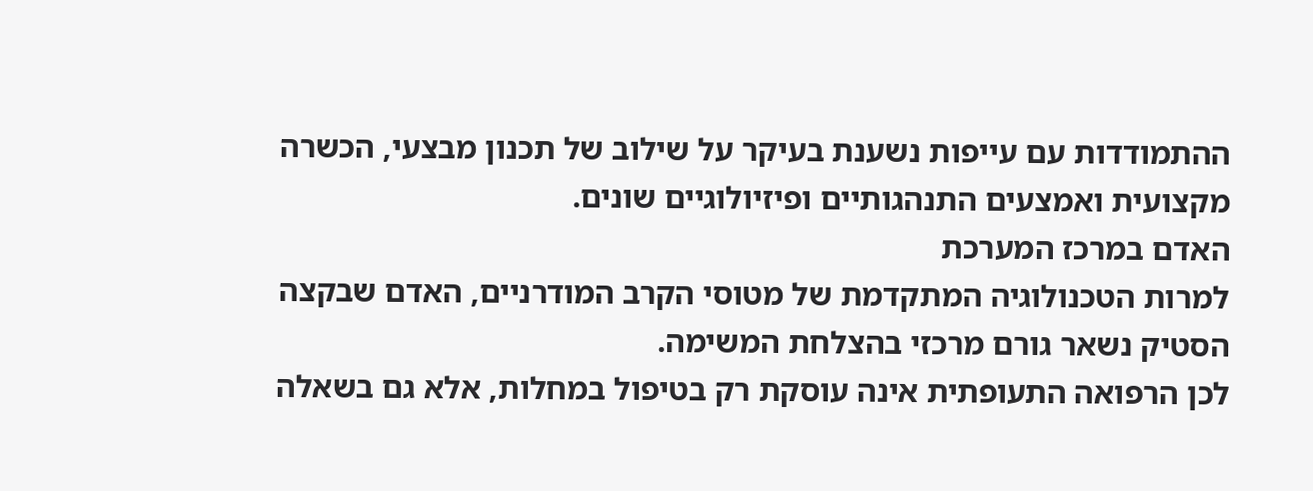ההתמודדות עם עייפות נשענת בעיקר על שילוב של תכנון מבצעי, הכשרה מקצועית ואמצעים התנהגותיים ופיזיולוגיים שונים.
האדם במרכז המערכת
למרות הטכנולוגיה המתקדמת של מטוסי הקרב המודרניים, האדם שבקצה הסטיק נשאר גורם מרכזי בהצלחת המשימה.
לכן הרפואה התעופתית אינה עוסקת רק בטיפול במחלות, אלא גם בשאלה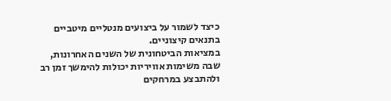כיצד לשמור על ביצועים מנטליים מיטביים בתנאים קיצוניים.
במציאות הביטחונית של השנים האחרונות, שבה משימות אוויריות יכולות להימשך זמן רב ולהתבצע במרחקים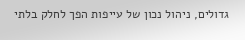גדולים, ניהול נכון של עייפות הפך לחלק בלתי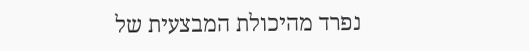נפרד מהיכולת המבצעית של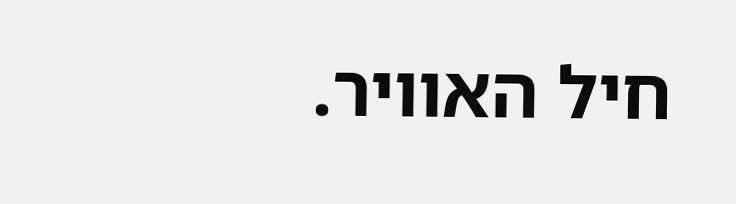חיל האוויר.